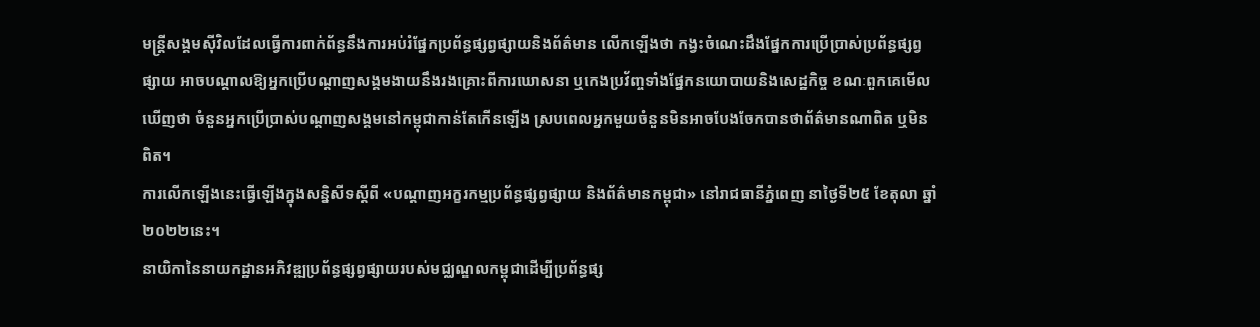មន្ត្រីសង្គមស៊ីវិលដែលធ្វើការពាក់ព័ន្ធនឹងការអប់រំផ្នែកប្រព័ន្ធផ្សព្វផ្សាយនិងព័ត៌មាន លើកឡើងថា កង្វះចំណេះដឹងផ្នែកការប្រើប្រាស់ប្រព័ន្ធផ្សព្វផ្សាយ អាចបណ្ដាលឱ្យអ្នកប្រើបណ្ដាញសង្គមងាយនឹងរងគ្រោះពីការឃោសនា ឬកេងប្រវ័ញ្ចទាំងផ្នែកនយោបាយនិងសេដ្ឋកិច្ច ខណៈពួកគេមើលឃើញថា ចំនួនអ្នកប្រើប្រាស់បណ្តាញសង្គមនៅកម្ពុជាកាន់តែកើនឡើង ស្របពេលអ្នកមួយចំនួនមិនអាចបែងចែកបានថាព័ត៌មានណាពិត ឬមិនពិត។
ការលើកឡើងនេះធ្វើឡើងក្នុងសន្និសីទស្ដីពី «បណ្ដាញអក្ខរកម្មប្រព័ន្ធផ្សព្វផ្សាយ និងព័ត៌មានកម្ពុជា» នៅរាជធានីភ្នំពេញ នាថ្ងៃទី២៥ ខែតុលា ឆ្នាំ២០២២នេះ។
នាយិកានៃនាយកដ្ឋានអភិវឌ្ឍប្រព័ន្ធផ្សព្វផ្សាយរបស់មជ្ឈណ្ឌលកម្ពុជាដើម្បីប្រព័ន្ធផ្ស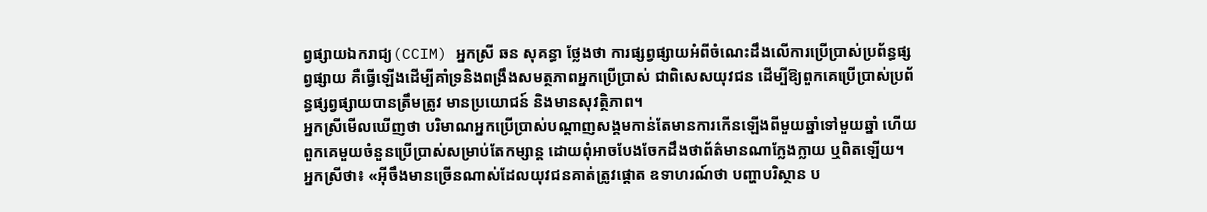ព្វផ្សាយឯករាជ្យ(CCIM) អ្នកស្រី ឆន សុគន្ធា ថ្លែងថា ការផ្សព្វផ្សាយអំពីចំណេះដឹងលើការប្រើប្រាស់ប្រព័ន្ធផ្សព្វផ្សាយ គឺធ្វើឡើងដើម្បីគាំទ្រនិងពង្រឹងសមត្ថភាពអ្នកប្រើប្រាស់ ជាពិសេសយុវជន ដើម្បីឱ្យពួកគេប្រើប្រាស់ប្រព័ន្ធផ្សព្វផ្សាយបានត្រឹមត្រូវ មានប្រយោជន៍ និងមានសុវត្ថិភាព។
អ្នកស្រីមើលឃើញថា បរិមាណអ្នកប្រើប្រាស់បណ្តាញសង្គមកាន់តែមានការកើនឡើងពីមួយឆ្នាំទៅមួយឆ្នាំ ហើយពួកគេមួយចំនួនប្រើប្រាស់សម្រាប់តែកម្សាន្ត ដោយពុំអាចបែងចែកដឹងថាព័ត៌មានណាក្លែងក្លាយ ឬពិតឡើយ។
អ្នកស្រីថា៖ «អ៊ីចឹងមានច្រើនណាស់ដែលយុវជនគាត់ត្រូវផ្ដោត ឧទាហរណ៍ថា បញ្ហាបរិស្ថាន ប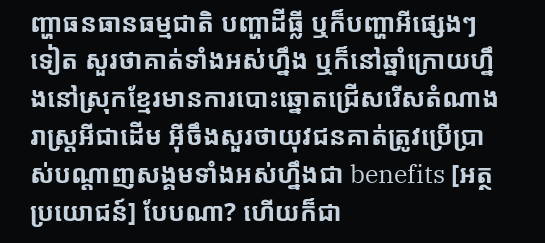ញ្ហាធនធានធម្មជាតិ បញ្ហាដីធ្លី ឬក៏បញ្ហាអីផ្សេងៗទៀត សួរថាគាត់ទាំងអស់ហ្នឹង ឬក៏នៅឆ្នាំក្រោយហ្នឹងនៅស្រុកខ្មែរមានការបោះឆ្នោតជ្រើសរើសតំណាងរាស្រ្តអីជាដើម អ៊ីចឹងសួរថាយុវជនគាត់ត្រូវប្រើប្រាស់បណ្តាញសង្គមទាំងអស់ហ្នឹងជា benefits [អត្ថប្រយោជន៍] បែបណា? ហើយក៏ជា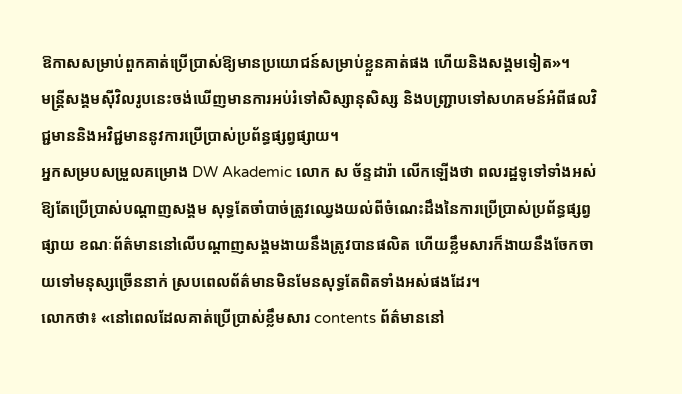ឱកាសសម្រាប់ពួកគាត់ប្រើប្រាស់ឱ្យមានប្រយោជន៍សម្រាប់ខ្លួនគាត់ផង ហើយនិងសង្គមទៀត»។
មន្ត្រីសង្គមស៊ីវិលរូបនេះចង់ឃើញមានការអប់រំទៅសិស្សានុសិស្ស និងបញ្ជ្រាបទៅសហគមន៍អំពីផលវិជ្ជមាននិងអវិជ្ជមាននូវការប្រើប្រាស់ប្រព័ន្ធផ្សព្វផ្សាយ។
អ្នកសម្របសម្រួលគម្រោង DW Akademic លោក ស ច័ន្ទដារ៉ា លើកឡើងថា ពលរដ្ឋទូទៅទាំងអស់ឱ្យតែប្រើប្រាស់បណ្តាញសង្គម សុទ្ធតែចាំបាច់ត្រូវឈ្វេងយល់ពីចំណេះដឹងនៃការប្រើប្រាស់ប្រព័ន្ធផ្សព្វផ្សាយ ខណៈព័ត៌មាននៅលើបណ្តាញសង្គមងាយនឹងត្រូវបានផលិត ហើយខ្លឹមសារក៏ងាយនឹងចែកចាយទៅមនុស្សច្រើននាក់ ស្របពេលព័ត៌មានមិនមែនសុទ្ធតែពិតទាំងអស់ផងដែរ។
លោកថា៖ «នៅពេលដែលគាត់ប្រើប្រាស់ខ្លឹមសារ contents ព័ត៌មាននៅ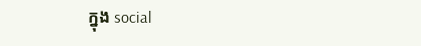ក្នុង social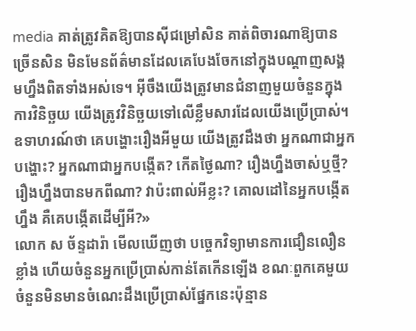media គាត់ត្រូវគិតឱ្យបានស៊ីជម្រៅសិន គាត់ពិចារណាឱ្យបានច្រើនសិន មិនមែនព័ត៌មានដែលគេបែងចែកនៅក្នុងបណ្តាញសង្គមហ្នឹងពិតទាំងអស់ទេ។ អ៊ីចឹងយើងត្រូវមានជំនាញមួយចំនួនក្នុងការវិនិច្ឆយ យើងត្រូវវិនិច្ឆយទៅលើខ្លឹមសារដែលយើងប្រើប្រាស់។ ឧទាហរណ៍ថា គេបង្ហោះរឿងអីមួយ យើងត្រូវដឹងថា អ្នកណាជាអ្នកបង្ហោះ? អ្នកណាជាអ្នកបង្កើត? កើតថ្ងៃណា? រឿងហ្នឹងចាស់ឬថ្មី? រឿងហ្នឹងបានមកពីណា? វាប៉ះពាល់អីខ្លះ? គោលដៅនៃអ្នកបង្កើតហ្នឹង គឺគេបង្កើតដើម្បីអី?»
លោក ស ច័ន្ទដារ៉ា មើលឃើញថា បច្ចេកវិទ្យាមានការជឿនលឿនខ្លាំង ហើយចំនួនអ្នកប្រើប្រាស់កាន់តែកើនឡើង ខណៈពួកគេមួយចំនួនមិនមានចំណេះដឹងប្រើប្រាស់ផ្នែកនេះប៉ុន្មាន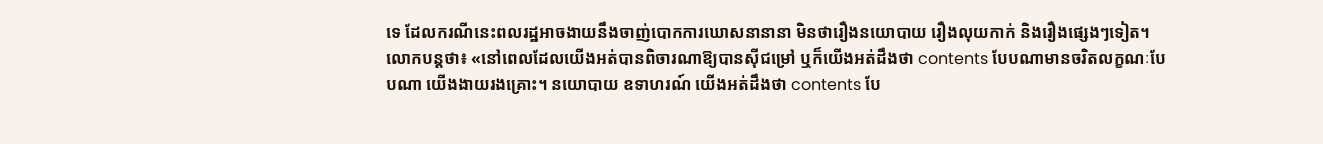ទេ ដែលករណីនេះពលរដ្ឋអាចងាយនឹងចាញ់បោកការឃោសនានានា មិនថារឿងនយោបាយ រឿងលុយកាក់ និងរឿងផ្សេងៗទៀត។
លោកបន្តថា៖ «នៅពេលដែលយើងអត់បានពិចារណាឱ្យបានស៊ីជម្រៅ ឬក៏យើងអត់ដឹងថា contents បែបណាមានចរិតលក្ខណៈបែបណា យើងងាយរងគ្រោះ។ នយោបាយ ឧទាហរណ៍ យើងអត់ដឹងថា contents បែ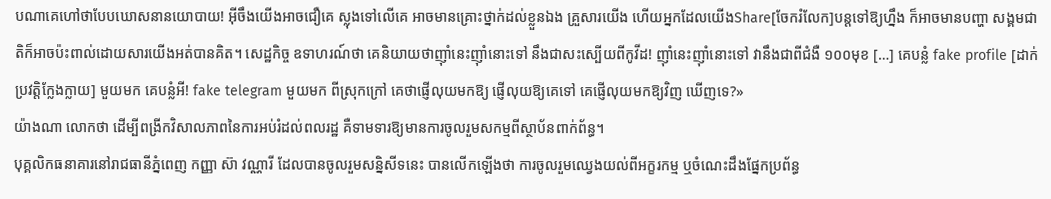បណាគេហៅថាបែបឃោសនានយោបាយ! អ៊ីចឹងយើងអាចជឿគេ ស្លុងទៅលើគេ អាចមានគ្រោះថ្នាក់ដល់ខ្លួនឯង គ្រួសារយើង ហើយអ្នកដែលយើងShare[ចែករំលែក]បន្តទៅឱ្យហ្នឹង ក៏អាចមានបញ្ហា សង្គមជាតិក៏អាចប៉ះពាល់ដោយសារយើងអត់បានគិត។ សេដ្ឋកិច្ច ឧទាហរណ៍ថា គេនិយាយថាញ៉ាំនេះញ៉ាំនោះទៅ នឹងជាសះស្បើយពីកូវីដ! ញ៉ាំនេះញ៉ាំនោះទៅ វានឹងជាពីជំងឺ ១០០មុខ […] គេបន្លំ fake profile [ដាក់ប្រវត្តិក្លែងក្លាយ] មួយមក គេបន្លំអី! fake telegram មួយមក ពីស្រុកក្រៅ គេថាផ្ញើលុយមកឱ្យ ផ្ញើលុយឱ្យគេទៅ គេផ្ញើលុយមកឱ្យវិញ ឃើញទេ?»
យ៉ាងណា លោកថា ដើម្បីពង្រីកវិសាលភាពនៃការអប់រំដល់ពលរដ្ឋ គឺទាមទារឱ្យមានការចូលរួមសកម្មពីស្ថាប័នពាក់ព័ន្ធ។
បុគ្គលិកធនាគារនៅរាជធានីភ្នំពេញ កញ្ញា ស៊ា វណ្ណារី ដែលបានចូលរួមសន្និសីទនេះ បានលើកឡើងថា ការចូលរួមឈ្វេងយល់ពីអក្ខរកម្ម ឬចំណេះដឹងផ្នែកប្រព័ន្ធ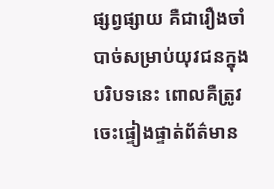ផ្សព្វផ្សាយ គឺជារឿងចាំបាច់សម្រាប់យុវជនក្នុងបរិបទនេះ ពោលគឺត្រូវចេះផ្ទៀងផ្ទាត់ព័ត៌មាន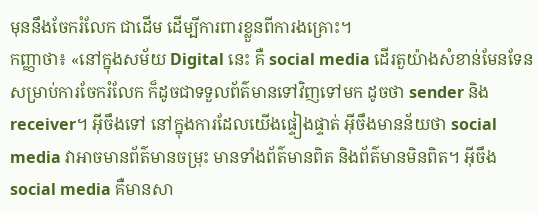មុននឹងចែករំលែក ជាដើម ដើម្បីការពារខ្លួនពីការងគ្រោះ។
កញ្ញាថា៖ «នៅក្នុងសម័យ Digital នេះ គឺ social media ដើរតួយ៉ាងសំខាន់មែនទែន សម្រាប់ការចែករំលែក ក៏ដូចជាទទួលព័ត៌មានទៅវិញទៅមក ដូចថា sender និង receiver។ អ៊ីចឹងទៅ នៅក្នុងការដែលយើងផ្ទៀងផ្ទាត់ អ៊ីចឹងមានន័យថា social media វាអាចមានព័ត៌មានចម្រុះ មានទាំងព័ត៌មានពិត និងព័ត៌មានមិនពិត។ អ៊ីចឹង social media គឺមានសា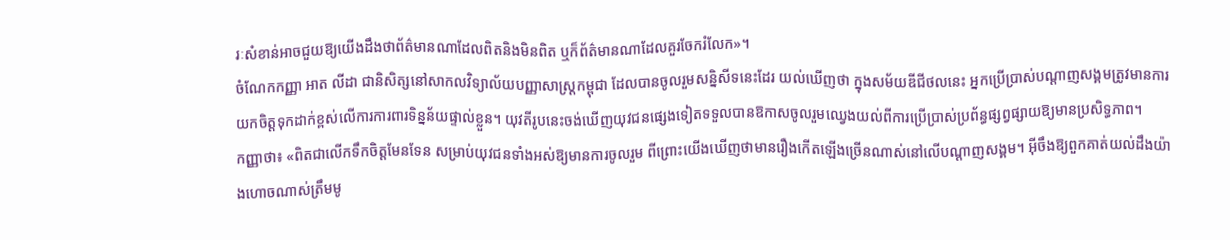រៈសំខាន់អាចជួយឱ្យយើងដឹងថាព័ត៌មានណាដែលពិតនិងមិនពិត ឬក៏ព័ត៌មានណាដែលគួរចែករំលែក»។
ចំណែកកញ្ញា អាត លីដា ជានិសិត្សនៅសាកលវិទ្យាល័យបញ្ញាសាស្ត្រកម្ពុជា ដែលបានចូលរួមសន្និសីទនេះដែរ យល់ឃើញថា ក្នុងសម័យឌីជីថលនេះ អ្នកប្រើប្រាស់បណ្តាញសង្គមត្រូវមានការយកចិត្តទុកដាក់ខ្ពស់លើការការពារទិន្នន័យផ្ទាល់ខ្លួន។ យុវតីរូបនេះចង់ឃើញយុវជនផ្សេងទៀតទទួលបានឱកាសចូលរួមឈ្វេងយល់ពីការប្រើប្រាស់ប្រព័ន្ធផ្សព្វផ្សាយឱ្យមានប្រសិទ្ធភាព។
កញ្ញាថា៖ «ពិតជាលើកទឹកចិត្តមែនទែន សម្រាប់យុវជនទាំងអស់ឱ្យមានការចូលរួម ពីព្រោះយើងឃើញថាមានរឿងកើតឡើងច្រើនណាស់នៅលើបណ្តាញសង្គម។ អ៊ីចឹងឱ្យពួកគាត់យល់ដឹងយ៉ាងហោចណាស់ត្រឹមមូ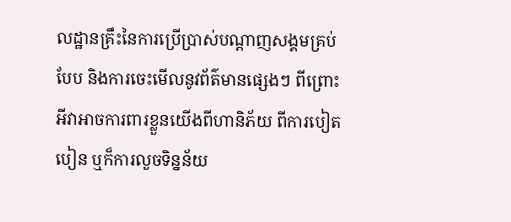លដ្ឋានគ្រឹះនៃការប្រើប្រាស់បណ្តាញសង្គមគ្រប់បែប និងការចេះមើលនូវព័ត៌មានផ្សេងៗ ពីព្រោះអីវាអាចការពារខ្លួនយើងពីហានិភ័យ ពីការបៀតបៀន ឬក៏ការលួចទិន្នន័យ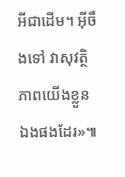អីជាដើម។ អ៊ីចឹងទៅ វាសុវត្ថិភាពយើងខ្លួនឯងផងដែរ»៕